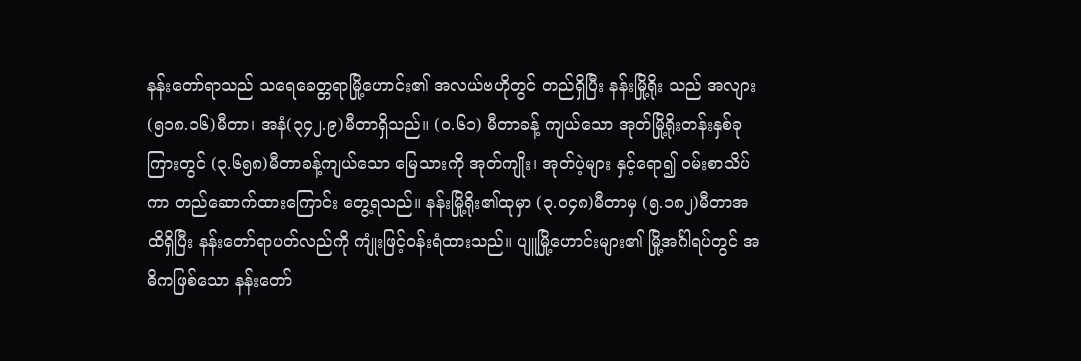နန်းတော်ရာသည် သရေခေတ္တရာမြို့ဟောင်း၏ အလယ်ဗဟိုတွင် တည်ရှိပြီး နန်းမြို့ရိုး သည် အလျား(၅၁၈.၁၆)မီတာ၊ အနံ(၃၄၂.၉)မီတာရှိသည်။ (၀.၆၁) မီတာခန့် ကျယ်သော အုတ်မြို့ရိုးတန်းနှစ်ခုကြားတွင် (၃.၆၅၈)မီတာခန့်ကျယ်သော မြေသားကို အုတ်ကျိုး၊ အုတ်ပဲ့များ နှင့်ရော၍ ဝမ်းစာသိပ်ကာ တည်ဆောက်ထားကြောင်း တွေ့ရသည်။ နန်းမြို့ရိုး၏ထုမှာ (၃.၀၄၈)မီတာမှ (၅.၁၈၂)မီတာအထိရှိပြီး နန်းတော်ရာပတ်လည်ကို ကျုံးဖြင့်ဝန်းရံထားသည်။ ပျူမြို့ဟောင်းများ၏ မြို့အင်္ဂါရပ်တွင် အဓိကဖြစ်သော နန်းတော်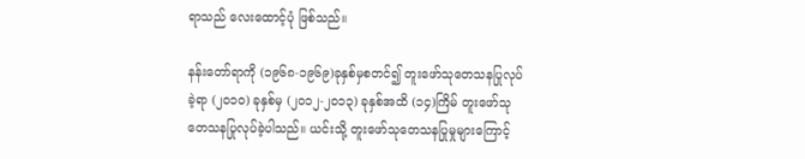ရာသည် လေးထောင့်ပုံ ဖြစ်သည်။

နန်းတော်ရာကို (၁၉၆၈-၁၉၆၉)ခုနှစ်မှစတင်၍ တူးဖော်သုတေသနပြုလုပ်ခဲ့ရာ (၂၀၁၀) ခုနှစ်မှ (၂၀၁၂-၂၀၁၃) ခုနှစ်အထိ (၁၄)ကြိမ် တူးဖော်သုတေသနပြုလုပ်ခဲ့ပါသည်။ ယင်းသို့ တူးဖော်သုတေသနပြုမှုများကြောင့်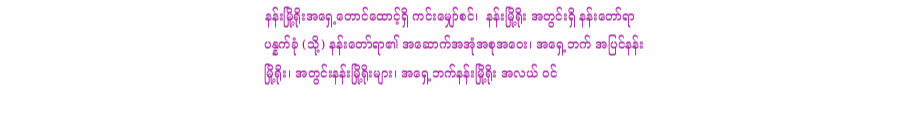နန်းမြို့ရိုးအရှေ့တောင်ထောင့်ရှိ ကင်းမျှော်စင်၊  နန်းမြို့ရိုး အတွင်းရှိ နန်းတော်ရာပန္နက်ခုံ (သို့) နန်းတော်ရာ၏ အဆောက်အအုံအစုအဝေး၊ အရှေ့ဘက် အပြင်နန်းမြို့ရိုး၊ အတွင်းနန်းမြို့ရိုးများ၊ အရှေ့ဘက်နန်းမြို့ရိုး အလယ် ဝင်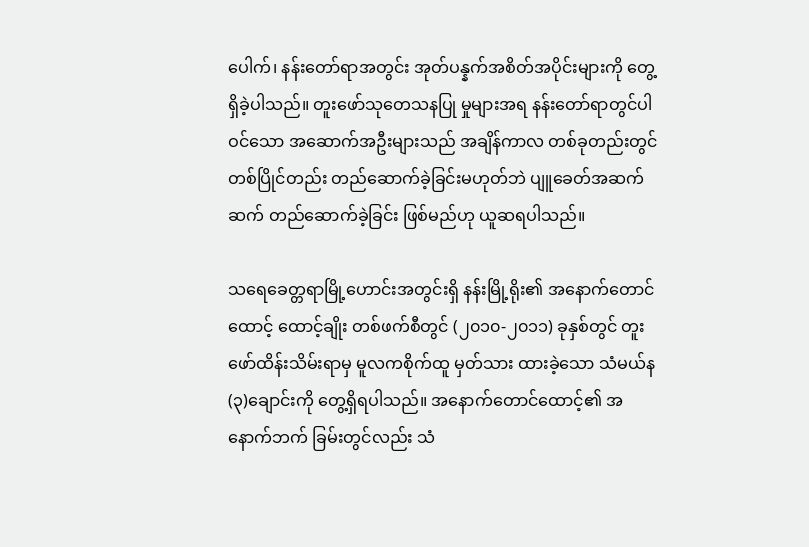ပေါက်၊ နန်းတော်ရာအတွင်း အုတ်ပန္နက်အစိတ်အပိုင်းများကို တွေ့ရှိခဲ့ပါသည်။ တူးဖော်သုတေသနပြု မှုများအရ နန်းတော်ရာတွင်ပါဝင်သော အဆောက်အဦးများသည် အချိန်ကာလ တစ်ခုတည်းတွင် တစ်ပြိုင်တည်း တည်ဆောက်ခဲ့ခြင်းမဟုတ်ဘဲ ပျူခေတ်အဆက်ဆက် တည်ဆောက်ခဲ့ခြင်း ဖြစ်မည်ဟု ယူဆရပါသည်။

သရေခေတ္တရာမြို့ဟောင်းအတွင်းရှိ နန်းမြို့ရိုး၏ အနောက်တောင်ထောင့် ထောင့်ချိုး တစ်ဖက်စီတွင် (၂၀၁၀-၂၀၁၁) ခုနှစ်တွင် တူးဖော်ထိန်းသိမ်းရာမှ မူလကစိုက်ထူ မှတ်သား ထားခဲ့သော သံမယ်န(၃)ချောင်းကို တွေ့ရှိရပါသည်။ အနောက်တောင်ထောင့်၏ အနောက်ဘက် ခြမ်းတွင်လည်း သံ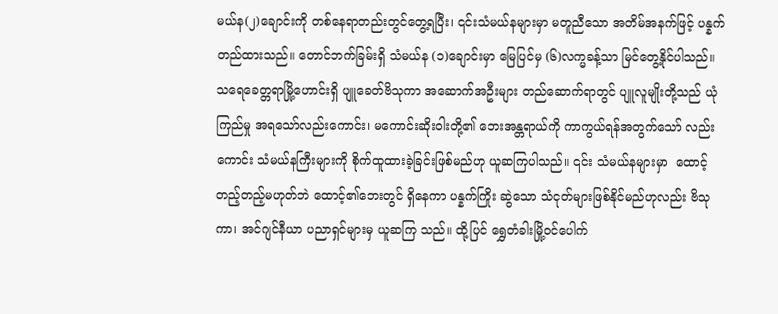မယ်န(၂)ချောင်းကို တစ်နေရာတည်းတွင်တွေ့ရပြီး၊ ၎င်းသံမယ်နများမှာ မတူညီသော အတိမ်အနက်ဖြင့် ပန္နက်တည်ထားသည်။ တောင်ဘက်ခြမ်းရှိ သံမယ်န (၁)ချောင်းမှာ မြေပြင်မှ (၆)လက္မခန့်သာ မြင်တွေ့နိုင်ပါသည်။ သရေခေတ္တရာမြို့ဟောင်းရှိ ပျူခေတ်ဗိသုကာ အဆောက်အဦးများ တည်ဆောက်ရာတွင် ပျူလူမျိုးတို့သည် ယုံကြည်မှု အရသော်လည်းကောင်း၊ မကောင်းဆိုးဝါးတို့၏ ဘေးအန္တရာယ်ကို ကာကွယ်ရန်အတွက်သော် လည်းကောင်း သံမယ်နကြီးများကို စိုက်ထူထားခဲ့ခြင်းဖြစ်မည်ဟု ယူဆကြပါသည်။ ၎င်း သံမယ်နများမှာ  ထောင့်တည့်တည့်မဟုတ်ဘဲ ထောင့်၏ဘေးတွင် ရှိနေကာ ပန္နက်ကြိုး ဆွဲသော သံငုတ်များဖြစ်နိုင်မည်ဟုလည်း ဗိသုကာ၊ အင်ဂျင်နီယာ ပညာရှင်များမှ ယူဆကြ သည်။ ထို့ပြင် ရွှေတံခါးမြို့ဝင်ပေါက်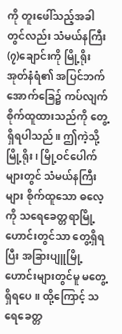ကို တူးဖေါ်သည့်အခါတွင်လည်း သံမယ်နကြီး (၇)ချောင်းကို မြို့ရိုးအုတ်နံရံ၏ အပြင်ဘက်အောက်ခြေ၌ ကပ်လျက်စိုက်ထူထားသည်ကို တွေ့ရှိရပါသည်။ ဤကဲ့သို့ မြို့ရိုး၊ မြို့ဝင်ပေါက်များတွင် သံမယ်နကြီးများ စိုက်ထူသော ဓလေ့ကို သရေခေတ္တရာမြို့ဟောင်းတွင်သာ တွေ့ရှိရပြီး အခြားပျူမြို့ဟောင်းများတွင်မူ မတွေ့ရှိရပေ။ ထို့ကြောင့် သရေခေတ္တ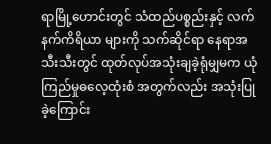ရာမြို့ဟောင်းတွင် သံထည်ပစ္စည်းနှင့် လက်နက်ကိရိယာ များကို သက်ဆိုင်ရာ နေရာအသီးသီးတွင် ထုတ်လုပ်အသုံးချခဲ့ရုံမျှမက ယုံကြည်မှုဓလေ့ထုံးစံ အတွက်လည်း အသုံးပြုခဲ့ကြောင်း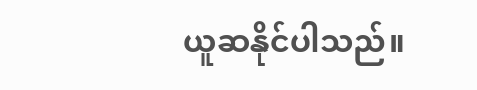ယူဆနိုင်ပါသည်။